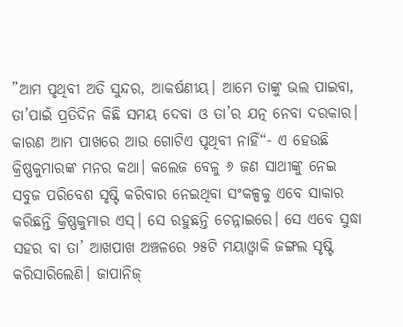”ଆମ ପୃଥିବୀ ଅତି ସୁନ୍ଦର, ଆକର୍ଷଣୀୟ। ଆମେ ତାଙ୍କୁ ଭଲ ପାଇବା, ତା’ପାଇଁ ପ୍ରତିଦିନ କିଛି ସମୟ ଦେବା ଓ ତା’ର ଯତ୍ନ ନେବା ଦରକାର। କାରଣ ଆମ ପାଖରେ ଆଉ ଗୋଟିଏ ପୃଥିବୀ ନାହିଁ“- ଏ ହେଉଛି କ୍ରିଷ୍ଣକୁମାରଙ୍କ ମନର କଥା। କଲେଜ ବେଳୁ ୬ ଜଣ ସାଥୀଙ୍କୁ ନେଇ ସବୁଜ ପରିବେଶ ସୃଷ୍ଟି କରିବାର ନେଇଥିବା ସଂକଳ୍ପକୁ ଏବେ ସାକାର କରିଛନ୍ତି କ୍ରିଷ୍ଣକୁମାର ଏସ୍। ସେ ରହୁଛନ୍ତି ଚେନ୍ନାଇରେ। ସେ ଏବେ ସୁଦ୍ଧା ସହର ବା ତା’ ଆଖପାଖ ଅଞ୍ଚଳରେ ୨୫ଟି ମୟାଓ୍ବାକି ଜଙ୍ଗଲ ସୃଷ୍ଟି କରିସାରିଲେଣି। ଜାପାନିଜ୍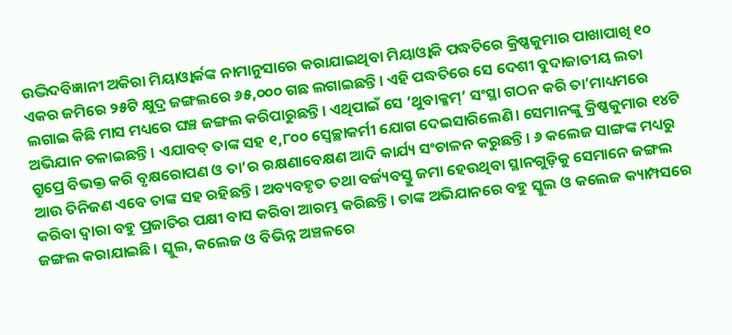ଉଦ୍ଭିଦବିଜ୍ଞାନୀ ଅକିରା ମିୟାଓ୍ବାର୍କଙ୍କ ନାମାନୁସାରେ କରାଯାଇଥିବା ମିୟାଓ୍ବାକି ପଦ୍ଧତିରେ କ୍ରିଷ୍ଣକୁମାର ପାଖାପାଖି ୧୦ ଏକର ଜମିରେ ୨୫ଟି କ୍ଷୁଦ୍ର ଜଙ୍ଗଲରେ ୬୫,୦୦୦ ଗଛ ଲଗାଇଛନ୍ତି। ଏହି ପଦ୍ଧତିରେ ସେ ଦେଶୀ ବୁଦାଜାତୀୟ ଲତା ଲଗାଇ କିଛି ମାସ ମଧ୍ୟରେ ଘଞ୍ଚ ଜଙ୍ଗଲ କରିପାରୁଛନ୍ତି। ଏଥିପାଇଁ ସେ ‘ଥୁବାକ୍କମ୍’ ସଂସ୍ଥା ଗଠନ କରି ତା’ମାଧ୍ୟମରେ ଅଭିଯାନ ଚଳାଇଛନ୍ତି। ଏଯାବତ୍ ତାଙ୍କ ସହ ୧,୮୦୦ ସ୍ବେଚ୍ଛାକର୍ମୀ ଯୋଗ ଦେଇସାରିଲେଣି। ସେମାନଙ୍କୁ କ୍ରିଷ୍ଣକୁମାର ୧୪ଟି ଗ୍ରୁପ୍ରେ ବିଭକ୍ତ କରି ବୃକ୍ଷରୋପଣ ଓ ତା’ର ରକ୍ଷଣାବେକ୍ଷଣ ଆଦି କାର୍ଯ୍ୟ ସଂଚାଳନ କରୁଛନ୍ତି। ୬ କଲେଜ ସାଙ୍ଗଙ୍କ ମଧ୍ୟରୁ ଆଉ ତିନିଜଣ ଏବେ ତାଙ୍କ ସହ ରହିଛନ୍ତି। ଅବ୍ୟବହୃତ ତଥା ବର୍ଜ୍ୟବସ୍ତୁ ଜମା ହେଉଥିବା ସ୍ଥାନଗୁଡ଼ିକୁ ସେମାନେ ଜଙ୍ଗଲ କରିବା ଦ୍ୱାରା ବହୁ ପ୍ରଜାତିର ପକ୍ଷୀ ବାସ କରିବା ଆରମ୍ଭ କରିଛନ୍ତି। ତାଙ୍କ ଅଭିଯାନରେ ବହୁ ସ୍କୁଲ ଓ କଲେଜ କ୍ୟାମ୍ପସରେ ଜଙ୍ଗଲ କରାଯାଇଛି। ସ୍କୁଲ, କଲେଜ ଓ ବିଭିନ୍ନ ଅଞ୍ଚଳରେ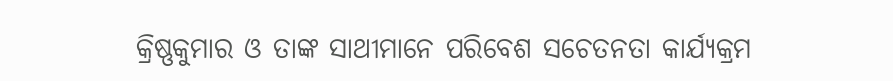କ୍ରିଷ୍ଣକୁମାର ଓ ତାଙ୍କ ସାଥୀମାନେ ପରିବେଶ ସଚେତନତା କାର୍ଯ୍ୟକ୍ରମ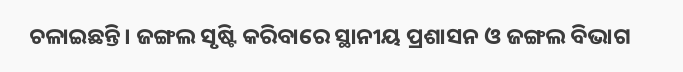ଚଳାଇଛନ୍ତି। ଜଙ୍ଗଲ ସୃଷ୍ଟି କରିବାରେ ସ୍ଥାନୀୟ ପ୍ରଶାସନ ଓ ଜଙ୍ଗଲ ବିଭାଗ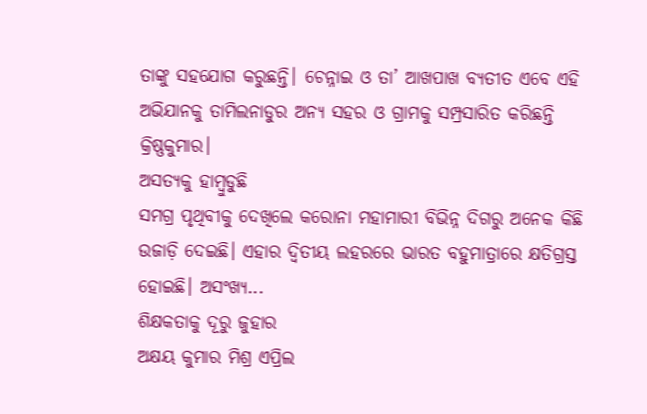ତାଙ୍କୁ ସହଯୋଗ କରୁଛନ୍ତି। ଚେନ୍ନାଇ ଓ ତା’ ଆଖପାଖ ବ୍ୟତୀତ ଏବେ ଏହି ଅଭିଯାନକୁ ତାମିଲନାଡୁର ଅନ୍ୟ ସହର ଓ ଗ୍ରାମକୁ ସମ୍ପ୍ରସାରିତ କରିଛନ୍ତି କ୍ରିଷ୍ଣକୁମାର।
ଅସତ୍ୟକୁ ହାମ୍ବୁଡୁଛି
ସମଗ୍ର ପୃଥିବୀକୁ ଦେଖିଲେ କରୋନା ମହାମାରୀ ବିଭିନ୍ନ ଦିଗରୁ ଅନେକ କିଛି ଉଜାଡ଼ି ଦେଇଛି। ଏହାର ଦ୍ୱିତୀୟ ଲହରରେ ଭାରତ ବହୁମାତ୍ରାରେ କ୍ଷତିଗ୍ରସ୍ତ ହୋଇଛି। ଅସଂଖ୍ୟ...
ଶିକ୍ଷକତାକୁ ଦୂରୁ ଜୁହାର
ଅକ୍ଷୟ କୁମାର ମିଶ୍ର ଏପ୍ରିଲ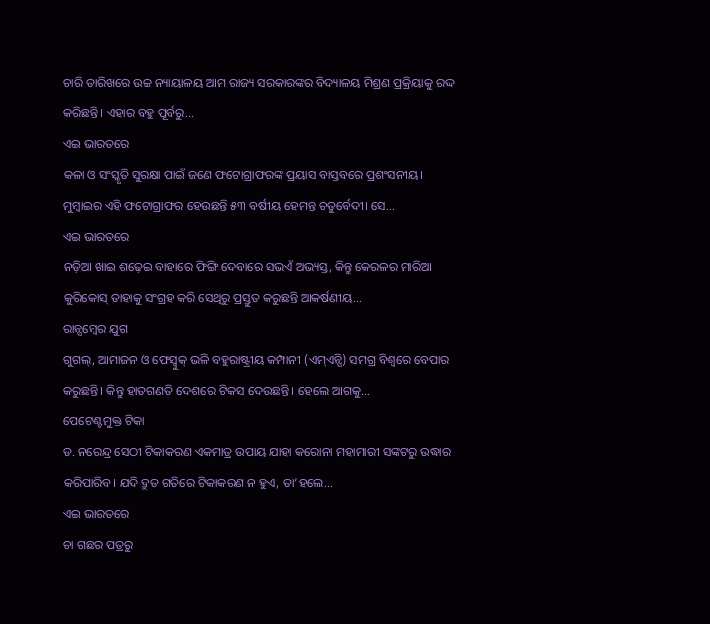ଚାରି ତାରିଖରେ ଉଚ୍ଚ ନ୍ୟାୟାଳୟ ଆମ ରାଜ୍ୟ ସରକାରଙ୍କର ବିଦ୍ୟାଳୟ ମିଶ୍ରଣ ପ୍ରକ୍ରିୟାକୁ ରଦ୍ଦ କରିଛନ୍ତି। ଏହାର ବହୁ ପୂର୍ବରୁ...
ଏଇ ଭାରତରେ
କଳା ଓ ସଂସ୍କୃତି ସୁରକ୍ଷା ପାଇଁ ଜଣେ ଫଟୋଗ୍ରାଫରଙ୍କ ପ୍ରୟାସ ବାସ୍ତବରେ ପ୍ରଶଂସନୀୟ। ମୁମ୍ବାଇର ଏହି ଫଟୋଗ୍ରାଫର ହେଉଛନ୍ତି ୫୩ ବର୍ଷୀୟ ହେମନ୍ତ ଚତୁର୍ବେଦୀ। ସେ...
ଏଇ ଭାରତରେ
ନଡ଼ିଆ ଖାଇ ଶଢ଼େଇ ବାହାରେ ଫିଙ୍ଗି ଦେବାରେ ସଭଏଁ ଅଭ୍ୟସ୍ତ, କିନ୍ତୁ କେରଳର ମାରିଆ କୁରିକୋସ୍ ତାହାକୁ ସଂଗ୍ରହ କରି ସେଥିରୁ ପ୍ରସ୍ତୁତ କରୁଛନ୍ତି ଆକର୍ଷଣୀୟ...
ରାନ୍ସମ୍ୱେର ଯୁଗ
ଗୁଗଲ୍, ଆମାଜନ ଓ ଫେସ୍ବୁକ୍ ଭଳି ବହୁରାଷ୍ଟ୍ରୀୟ କମ୍ପାନୀ (ଏମ୍ଏନ୍ସି) ସମଗ୍ର ବିଶ୍ୱରେ ବେପାର କରୁଛନ୍ତି। କିନ୍ତୁ ହାତଗଣତି ଦେଶରେ ଟିକସ ଦେଉଛନ୍ତି। ହେଲେ ଆଗକୁ...
ପେଟେଣ୍ଟମୁକ୍ତ ଟିକା
ଡ. ନରେନ୍ଦ୍ର ସେଠୀ ଟିକାକରଣ ଏକମାତ୍ର ଉପାୟ ଯାହା କରୋନା ମହାମାରୀ ସଙ୍କଟରୁ ଉଦ୍ଧାର କରିପାରିବ। ଯଦି ଦ୍ରୁତ ଗତିରେ ଟିକାକରଣ ନ ହୁଏ, ତା’ହଲେ...
ଏଇ ଭାରତରେ
ଚା ଗଛର ପତ୍ରରୁ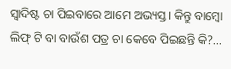ସ୍ବାଦିଷ୍ଟ ଚା ପିଇବାରେ ଆମେ ଅଭ୍ୟସ୍ତ। କିନ୍ତୁ ବାମ୍ବୋ ଲିଫ୍ ଟି ବା ବାଉଁଶ ପତ୍ର ଚା କେବେ ପିଇଛନ୍ତି କି?...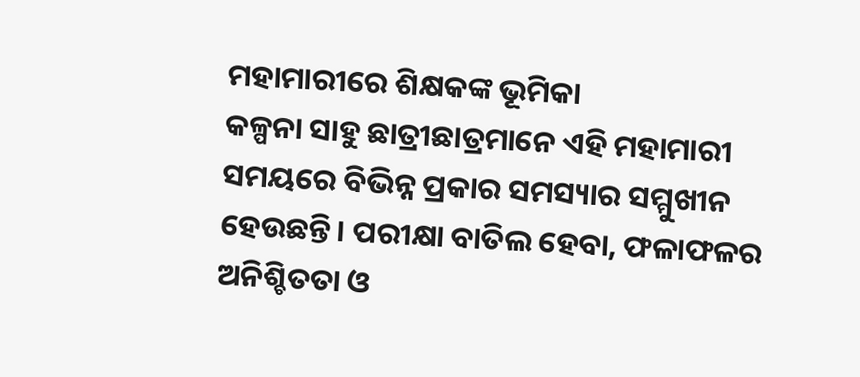ମହାମାରୀରେ ଶିକ୍ଷକଙ୍କ ଭୂମିକା
କଳ୍ପନା ସାହୁ ଛାତ୍ରୀଛାତ୍ରମାନେ ଏହି ମହାମାରୀ ସମୟରେ ବିଭିନ୍ନ ପ୍ରକାର ସମସ୍ୟାର ସମ୍ମୁଖୀନ ହେଉଛନ୍ତି। ପରୀକ୍ଷା ବାତିଲ ହେବା, ଫଳାଫଳର ଅନିଶ୍ଚିତତା ଓ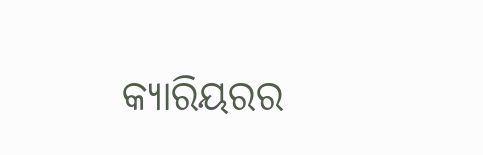କ୍ୟାରିୟରର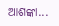ଆଶଙ୍କା...